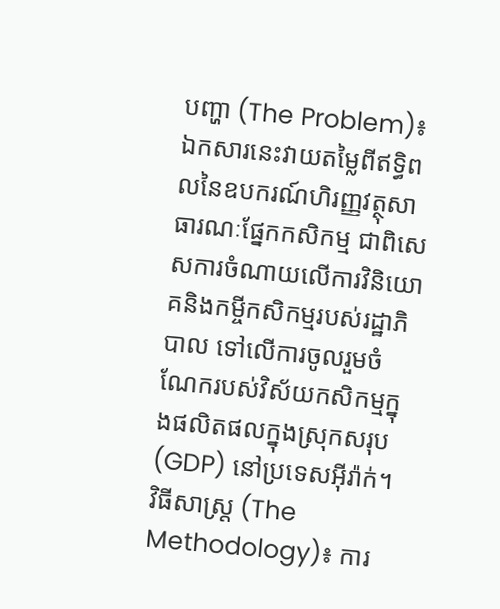បញ្ហា (The Problem)៖ ឯកសារនេះវាយតម្លៃពីឥទ្ធិពលនៃឧបករណ៍ហិរញ្ញវត្ថុសាធារណៈផ្នែកកសិកម្ម ជាពិសេសការចំណាយលើការវិនិយោគនិងកម្ចីកសិកម្មរបស់រដ្ឋាភិបាល ទៅលើការចូលរួមចំណែករបស់វិស័យកសិកម្មក្នុងផលិតផលក្នុងស្រុកសរុប (GDP) នៅប្រទេសអ៊ីរ៉ាក់។
វិធីសាស្ត្រ (The Methodology)៖ ការ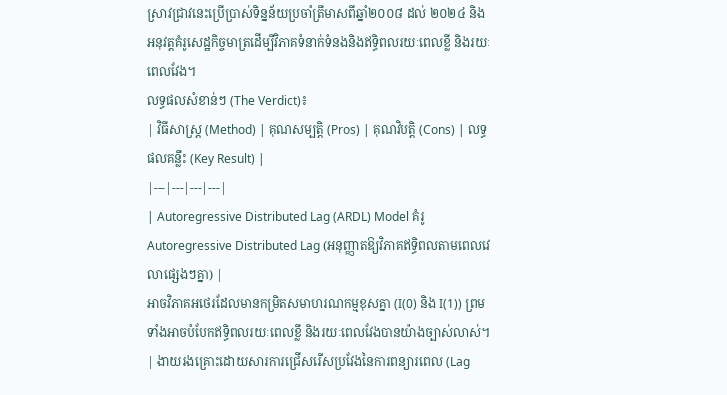ស្រាវជ្រាវនេះប្រើប្រាស់ទិន្នន័យប្រចាំត្រីមាសពីឆ្នាំ២០០៨ ដល់ ២០២៤ និងអនុវត្តគំរូសេដ្ឋកិច្ចមាត្រដើម្បីវិភាគទំនាក់ទំនងនិងឥទ្ធិពលរយៈពេលខ្លី និងរយៈពេលវែង។
លទ្ធផលសំខាន់ៗ (The Verdict)៖
| វិធីសាស្ត្រ (Method) | គុណសម្បត្តិ (Pros) | គុណវិបត្តិ (Cons) | លទ្ធផលគន្លឹះ (Key Result) |
|---|---|---|---|
| Autoregressive Distributed Lag (ARDL) Model គំរូ Autoregressive Distributed Lag (អនុញ្ញាតឱ្យវិភាគឥទ្ធិពលតាមពេលវេលាផ្សេងៗគ្នា) |
អាចវិភាគអថេរដែលមានកម្រិតសមាហរណកម្មខុសគ្នា (I(0) និង I(1)) ព្រមទាំងអាចបំបែកឥទ្ធិពលរយៈពេលខ្លី និងរយៈពេលវែងបានយ៉ាងច្បាស់លាស់។ | ងាយរងគ្រោះដោយសារការជ្រើសរើសប្រវែងនៃការពន្យារពេល (Lag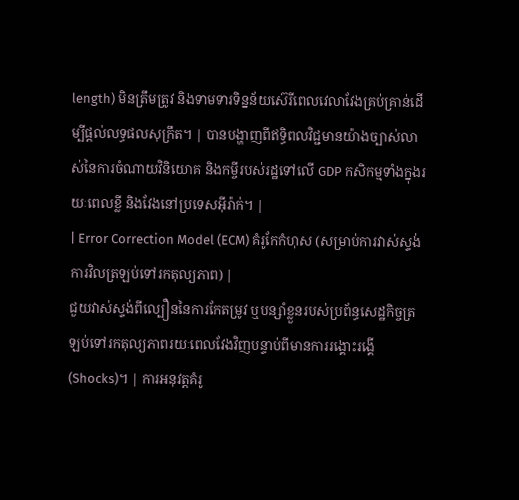length) មិនត្រឹមត្រូវ និងទាមទារទិន្នន័យស៊េរីពេលវេលាវែងគ្រប់គ្រាន់ដើម្បីផ្តល់លទ្ធផលសុក្រឹត។ | បានបង្ហាញពីឥទ្ធិពលវិជ្ជមានយ៉ាងច្បាស់លាស់នៃការចំណាយវិនិយោគ និងកម្ចីរបស់រដ្ឋទៅលើ GDP កសិកម្មទាំងក្នុងរយៈពេលខ្លី និងវែងនៅប្រទេសអ៊ីរ៉ាក់។ |
| Error Correction Model (ECM) គំរូកែកំហុស (សម្រាប់ការវាស់ស្ទង់ការវិលត្រឡប់ទៅរកតុល្យភាព) |
ជួយវាស់ស្ទង់ពីល្បឿននៃការកែតម្រូវ ឬបន្សាំខ្លួនរបស់ប្រព័ន្ធសេដ្ឋកិច្ចត្រឡប់ទៅរកតុល្យភាពរយៈពេលវែងវិញបន្ទាប់ពីមានការរង្គោះរង្គើ (Shocks)។ | ការអនុវត្តគំរូ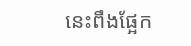នេះពឹងផ្អែក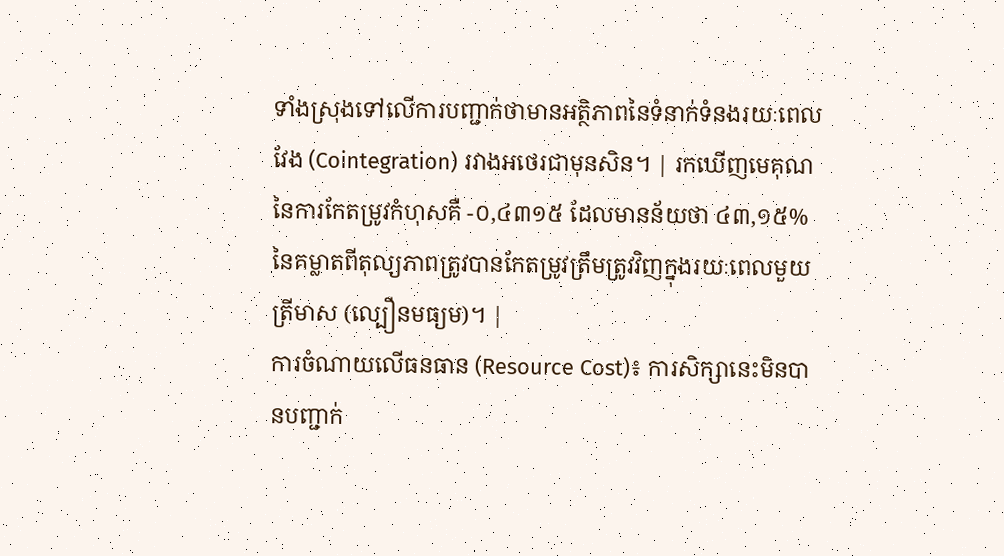ទាំងស្រុងទៅលើការបញ្ជាក់ថាមានអត្ថិភាពនៃទំនាក់ទំនងរយៈពេលវែង (Cointegration) រវាងអថេរជាមុនសិន។ | រកឃើញមេគុណនៃការកែតម្រូវកំហុសគឺ -០,៤៣១៥ ដែលមានន័យថា ៤៣,១៥% នៃគម្លាតពីតុល្យភាពត្រូវបានកែតម្រូវត្រឹមត្រូវវិញក្នុងរយៈពេលមួយត្រីមាស (ល្បឿនមធ្យម)។ |
ការចំណាយលើធនធាន (Resource Cost)៖ ការសិក្សានេះមិនបានបញ្ជាក់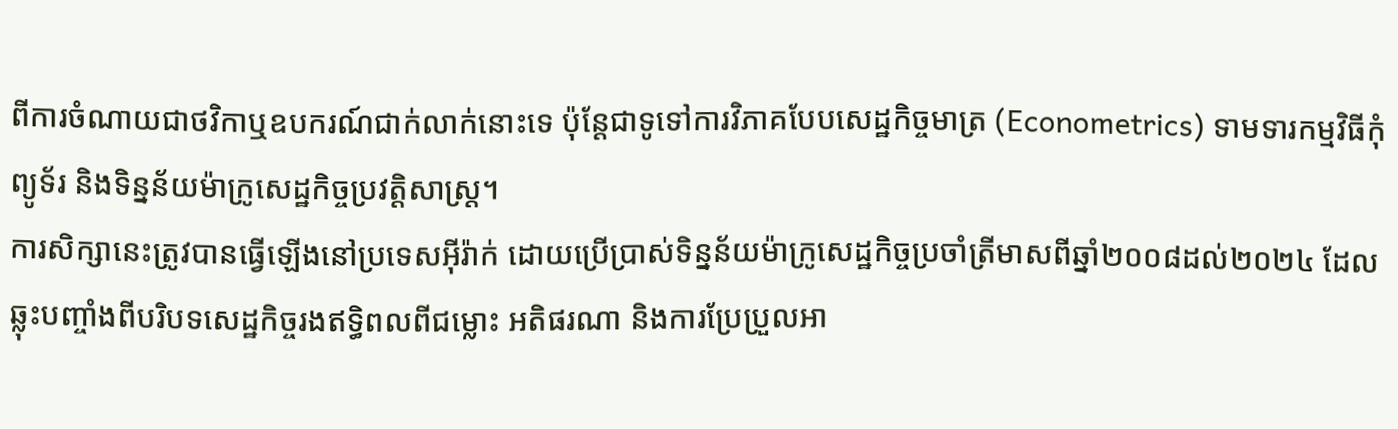ពីការចំណាយជាថវិកាឬឧបករណ៍ជាក់លាក់នោះទេ ប៉ុន្តែជាទូទៅការវិភាគបែបសេដ្ឋកិច្ចមាត្រ (Econometrics) ទាមទារកម្មវិធីកុំព្យូទ័រ និងទិន្នន័យម៉ាក្រូសេដ្ឋកិច្ចប្រវត្តិសាស្ត្រ។
ការសិក្សានេះត្រូវបានធ្វើឡើងនៅប្រទេសអ៊ីរ៉ាក់ ដោយប្រើប្រាស់ទិន្នន័យម៉ាក្រូសេដ្ឋកិច្ចប្រចាំត្រីមាសពីឆ្នាំ២០០៨ដល់២០២៤ ដែលឆ្លុះបញ្ចាំងពីបរិបទសេដ្ឋកិច្ចរងឥទ្ធិពលពីជម្លោះ អតិផរណា និងការប្រែប្រួលអា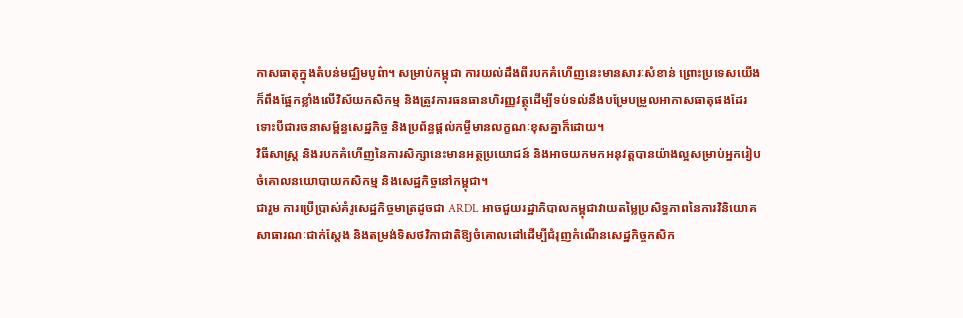កាសធាតុក្នុងតំបន់មជ្ឈិមបូព៌ា។ សម្រាប់កម្ពុជា ការយល់ដឹងពីរបកគំហើញនេះមានសារៈសំខាន់ ព្រោះប្រទេសយើងក៏ពឹងផ្អែកខ្លាំងលើវិស័យកសិកម្ម និងត្រូវការធនធានហិរញ្ញវត្ថុដើម្បីទប់ទល់នឹងបម្រែបម្រួលអាកាសធាតុផងដែរ ទោះបីជារចនាសម្ព័ន្ធសេដ្ឋកិច្ច និងប្រព័ន្ធផ្តល់កម្ចីមានលក្ខណៈខុសគ្នាក៏ដោយ។
វិធីសាស្ត្រ និងរបកគំហើញនៃការសិក្សានេះមានអត្ថប្រយោជន៍ និងអាចយកមកអនុវត្តបានយ៉ាងល្អសម្រាប់អ្នករៀបចំគោលនយោបាយកសិកម្ម និងសេដ្ឋកិច្ចនៅកម្ពុជា។
ជារួម ការប្រើប្រាស់គំរូសេដ្ឋកិច្ចមាត្រដូចជា ARDL អាចជួយរដ្ឋាភិបាលកម្ពុជាវាយតម្លៃប្រសិទ្ធភាពនៃការវិនិយោគសាធារណៈជាក់ស្តែង និងតម្រង់ទិសថវិកាជាតិឱ្យចំគោលដៅដើម្បីជំរុញកំណើនសេដ្ឋកិច្ចកសិក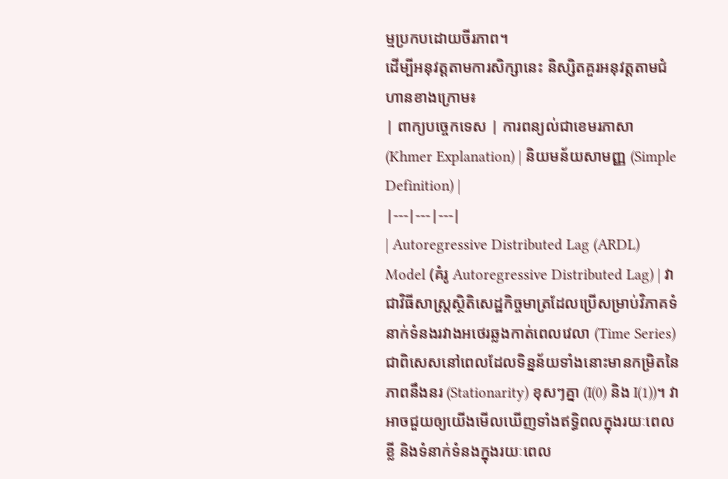ម្មប្រកបដោយចីរភាព។
ដើម្បីអនុវត្តតាមការសិក្សានេះ និស្សិតគួរអនុវត្តតាមជំហានខាងក្រោម៖
| ពាក្យបច្ចេកទេស | ការពន្យល់ជាខេមរភាសា (Khmer Explanation) | និយមន័យសាមញ្ញ (Simple Definition) |
|---|---|---|
| Autoregressive Distributed Lag (ARDL) Model (គំរូ Autoregressive Distributed Lag) | វាជាវិធីសាស្ត្រស្ថិតិសេដ្ឋកិច្ចមាត្រដែលប្រើសម្រាប់វិភាគទំនាក់ទំនងរវាងអថេរឆ្លងកាត់ពេលវេលា (Time Series) ជាពិសេសនៅពេលដែលទិន្នន័យទាំងនោះមានកម្រិតនៃភាពនឹងនរ (Stationarity) ខុសៗគ្នា (I(0) និង I(1))។ វាអាចជួយឲ្យយើងមើលឃើញទាំងឥទ្ធិពលក្នុងរយៈពេលខ្លី និងទំនាក់ទំនងក្នុងរយៈពេល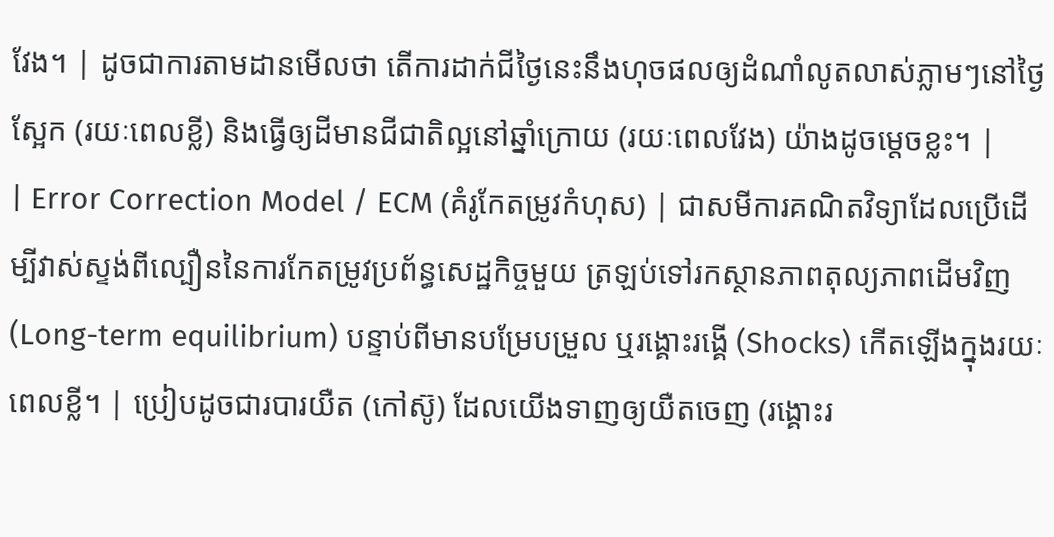វែង។ | ដូចជាការតាមដានមើលថា តើការដាក់ជីថ្ងៃនេះនឹងហុចផលឲ្យដំណាំលូតលាស់ភ្លាមៗនៅថ្ងៃស្អែក (រយៈពេលខ្លី) និងធ្វើឲ្យដីមានជីជាតិល្អនៅឆ្នាំក្រោយ (រយៈពេលវែង) យ៉ាងដូចម្តេចខ្លះ។ |
| Error Correction Model / ECM (គំរូកែតម្រូវកំហុស) | ជាសមីការគណិតវិទ្យាដែលប្រើដើម្បីវាស់ស្ទង់ពីល្បឿននៃការកែតម្រូវប្រព័ន្ធសេដ្ឋកិច្ចមួយ ត្រឡប់ទៅរកស្ថានភាពតុល្យភាពដើមវិញ (Long-term equilibrium) បន្ទាប់ពីមានបម្រែបម្រួល ឬរង្គោះរង្គើ (Shocks) កើតឡើងក្នុងរយៈពេលខ្លី។ | ប្រៀបដូចជារបារយឺត (កៅស៊ូ) ដែលយើងទាញឲ្យយឺតចេញ (រង្គោះរ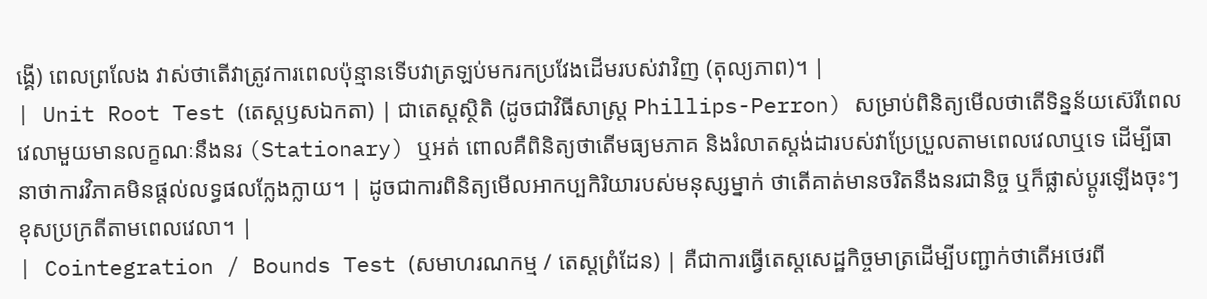ង្គើ) ពេលព្រលែង វាស់ថាតើវាត្រូវការពេលប៉ុន្មានទើបវាត្រឡប់មករកប្រវែងដើមរបស់វាវិញ (តុល្យភាព)។ |
| Unit Root Test (តេស្តឫសឯកតា) | ជាតេស្តស្ថិតិ (ដូចជាវិធីសាស្ត្រ Phillips-Perron) សម្រាប់ពិនិត្យមើលថាតើទិន្នន័យស៊េរីពេលវេលាមួយមានលក្ខណៈនឹងនរ (Stationary) ឬអត់ ពោលគឺពិនិត្យថាតើមធ្យមភាគ និងរំលាតស្តង់ដារបស់វាប្រែប្រួលតាមពេលវេលាឬទេ ដើម្បីធានាថាការវិភាគមិនផ្តល់លទ្ធផលក្លែងក្លាយ។ | ដូចជាការពិនិត្យមើលអាកប្បកិរិយារបស់មនុស្សម្នាក់ ថាតើគាត់មានចរិតនឹងនរជានិច្ច ឬក៏ផ្លាស់ប្តូរឡើងចុះៗខុសប្រក្រតីតាមពេលវេលា។ |
| Cointegration / Bounds Test (សមាហរណកម្ម / តេស្តព្រំដែន) | គឺជាការធ្វើតេស្តសេដ្ឋកិច្ចមាត្រដើម្បីបញ្ជាក់ថាតើអថេរពី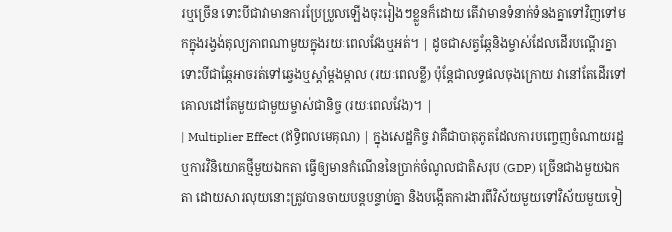រឬច្រើន ទោះបីជាវាមានការប្រែប្រួលឡើងចុះរៀងៗខ្លួនក៏ដោយ តើវាមានទំនាក់ទំនងគ្នាទៅវិញទៅមកក្នុងរង្វង់តុល្យភាពណាមួយក្នុងរយៈពេលវែងឬអត់។ | ដូចជាសត្វឆ្កែនិងម្ចាស់ដែលដើរបណ្តើរគ្នា ទោះបីជាឆ្កែអាចរត់ទៅឆ្វេងឬស្តាំម្តងម្កាល (រយៈពេលខ្លី) ប៉ុន្តែជាលទ្ធផលចុងក្រោយ វានៅតែដើរទៅគោលដៅតែមួយជាមួយម្ចាស់ជានិច្ច (រយៈពេលវែង)។ |
| Multiplier Effect (ឥទ្ធិពលមេគុណ) | ក្នុងសេដ្ឋកិច្ច វាគឺជាបាតុភូតដែលការបញ្ចេញចំណាយរដ្ឋ ឬការវិនិយោគថ្មីមួយឯកតា ធ្វើឲ្យមានកំណើននៃប្រាក់ចំណូលជាតិសរុប (GDP) ច្រើនជាងមួយឯកតា ដោយសារលុយនោះត្រូវបានចាយបន្តបន្ទាប់គ្នា និងបង្កើតការងារពីវិស័យមួយទៅវិស័យមួយទៀ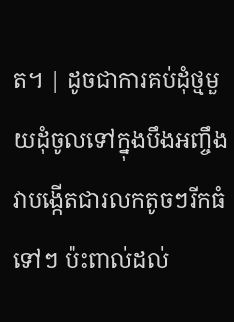ត។ | ដូចជាការគប់ដុំថ្មមួយដុំចូលទៅក្នុងបឹងអញ្ចឹង វាបង្កើតជារលកតូចៗរីកធំទៅៗ ប៉ះពាល់ដល់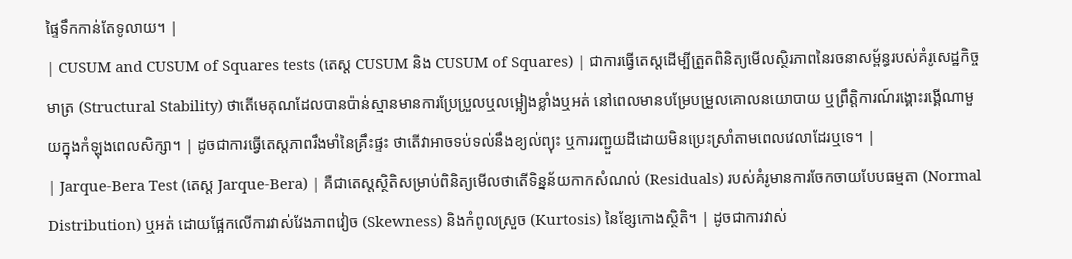ផ្ទៃទឹកកាន់តែទូលាយ។ |
| CUSUM and CUSUM of Squares tests (តេស្ត CUSUM និង CUSUM of Squares) | ជាការធ្វើតេស្តដើម្បីត្រួតពិនិត្យមើលស្ថិរភាពនៃរចនាសម្ព័ន្ធរបស់គំរូសេដ្ឋកិច្ចមាត្រ (Structural Stability) ថាតើមេគុណដែលបានប៉ាន់ស្មានមានការប្រែប្រួលឬលម្អៀងខ្លាំងឬអត់ នៅពេលមានបម្រែបម្រួលគោលនយោបាយ ឬព្រឹត្តិការណ៍រង្គោះរង្គើណាមួយក្នុងកំឡុងពេលសិក្សា។ | ដូចជាការធ្វើតេស្តភាពរឹងមាំនៃគ្រឹះផ្ទះ ថាតើវាអាចទប់ទល់នឹងខ្យល់ព្យុះ ឬការរញ្ជួយដីដោយមិនប្រេះស្រាំតាមពេលវេលាដែរឬទេ។ |
| Jarque-Bera Test (តេស្ត Jarque-Bera) | គឺជាតេស្តស្ថិតិសម្រាប់ពិនិត្យមើលថាតើទិន្នន័យកាកសំណល់ (Residuals) របស់គំរូមានការចែកចាយបែបធម្មតា (Normal Distribution) ឬអត់ ដោយផ្អែកលើការវាស់វែងភាពវៀច (Skewness) និងកំពូលស្រួច (Kurtosis) នៃខ្សែកោងស្ថិតិ។ | ដូចជាការវាស់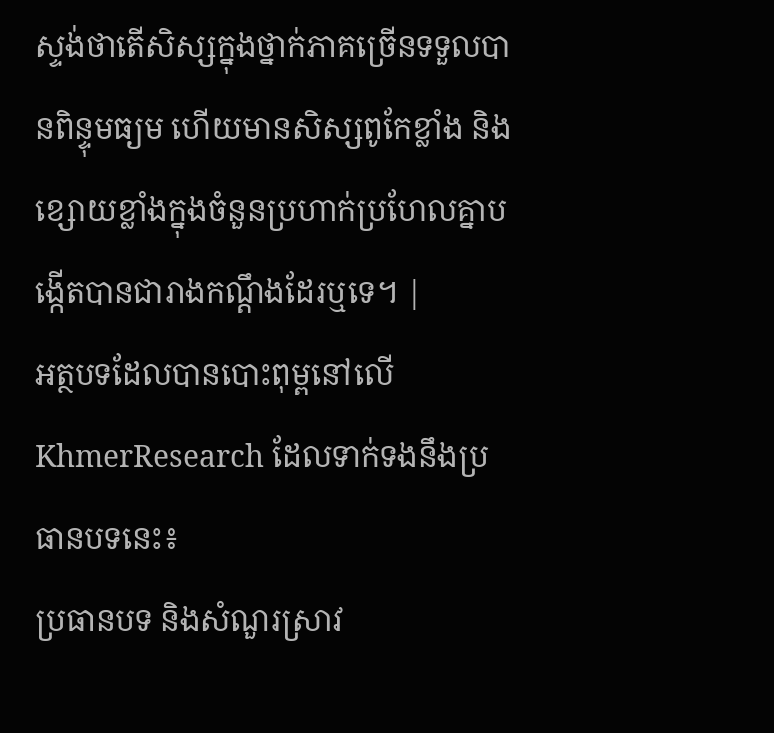ស្ទង់ថាតើសិស្សក្នុងថ្នាក់ភាគច្រើនទទួលបានពិន្ទុមធ្យម ហើយមានសិស្សពូកែខ្លាំង និងខ្សោយខ្លាំងក្នុងចំនួនប្រហាក់ប្រហែលគ្នាបង្កើតបានជារាងកណ្តឹងដែរឬទេ។ |
អត្ថបទដែលបានបោះពុម្ពនៅលើ KhmerResearch ដែលទាក់ទងនឹងប្រធានបទនេះ៖
ប្រធានបទ និងសំណួរស្រាវ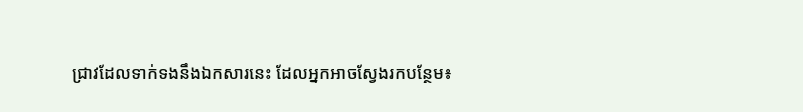ជ្រាវដែលទាក់ទងនឹងឯកសារនេះ ដែលអ្នកអាចស្វែងរកបន្ថែម៖